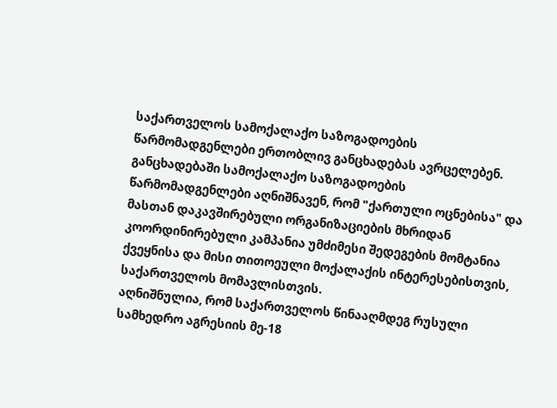საქართველოს სამოქალაქო საზოგადოების წარმომადგენლები ერთობლივ განცხადებას ავრცელებენ.
განცხადებაში სამოქალაქო საზოგადოების წარმომადგენლები აღნიშნავენ, რომ "ქართული ოცნებისა" და მასთან დაკავშირებული ორგანიზაციების მხრიდან კოორდინირებული კამპანია უმძიმესი შედეგების მომტანია ქვეყნისა და მისი თითოეული მოქალაქის ინტერესებისთვის, საქართველოს მომავლისთვის.
აღნიშნულია, რომ საქართველოს წინააღმდეგ რუსული სამხედრო აგრესიის მე-18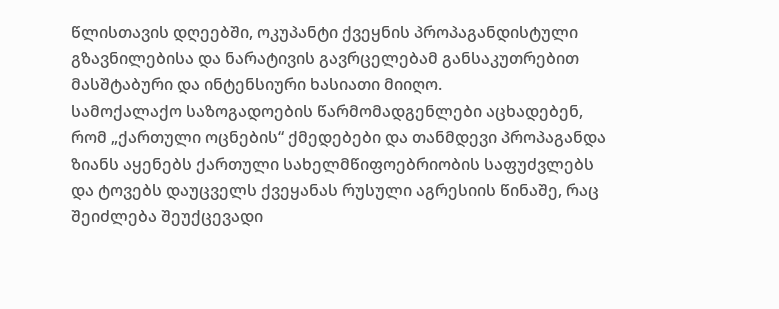წლისთავის დღეებში, ოკუპანტი ქვეყნის პროპაგანდისტული გზავნილებისა და ნარატივის გავრცელებამ განსაკუთრებით მასშტაბური და ინტენსიური ხასიათი მიიღო.
სამოქალაქო საზოგადოების წარმომადგენლები აცხადებენ, რომ „ქართული ოცნების“ ქმედებები და თანმდევი პროპაგანდა ზიანს აყენებს ქართული სახელმწიფოებრიობის საფუძვლებს და ტოვებს დაუცველს ქვეყანას რუსული აგრესიის წინაშე, რაც შეიძლება შეუქცევადი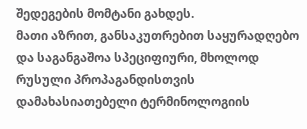შედეგების მომტანი გახდეს.
მათი აზრით, განსაკუთრებით საყურადღებო და საგანგაშოა სპეციფიური, მხოლოდ რუსული პროპაგანდისთვის დამახასიათებელი ტერმინოლოგიის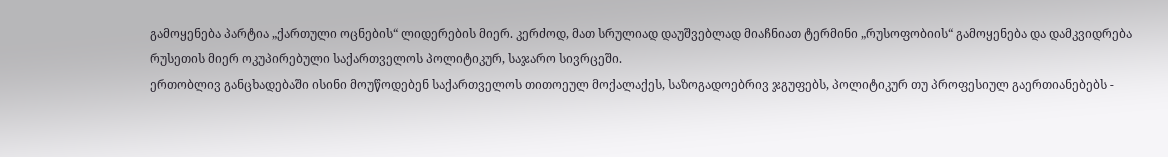გამოყენება პარტია „ქართული ოცნების“ ლიდერების მიერ. კერძოდ, მათ სრულიად დაუშვებლად მიაჩნიათ ტერმინი „რუსოფობიის“ გამოყენება და დამკვიდრება რუსეთის მიერ ოკუპირებული საქართველოს პოლიტიკურ, საჯარო სივრცეში.
ერთობლივ განცხადებაში ისინი მოუწოდებენ საქართველოს თითოეულ მოქალაქეს, საზოგადოებრივ ჯგუფებს, პოლიტიკურ თუ პროფესიულ გაერთიანებებს -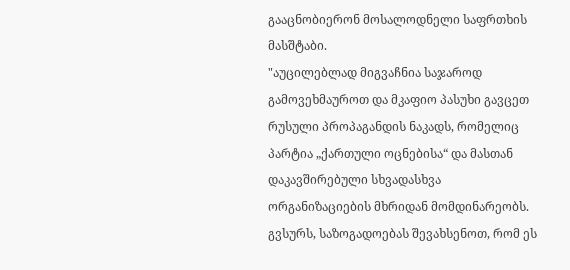გააცნობიერონ მოსალოდნელი საფრთხის მასშტაბი.
"აუცილებლად მიგვაჩნია საჯაროდ გამოვეხმაუროთ და მკაფიო პასუხი გავცეთ რუსული პროპაგანდის ნაკადს, რომელიც პარტია „ქართული ოცნებისა“ და მასთან დაკავშირებული სხვადასხვა ორგანიზაციების მხრიდან მომდინარეობს. გვსურს, საზოგადოებას შევახსენოთ, რომ ეს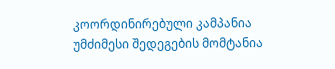კოორდინირებული კამპანია უმძიმესი შედეგების მომტანია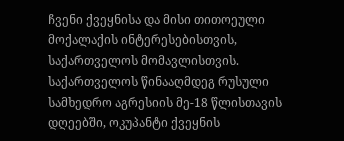ჩვენი ქვეყნისა და მისი თითოეული მოქალაქის ინტერესებისთვის, საქართველოს მომავლისთვის. საქართველოს წინააღმდეგ რუსული სამხედრო აგრესიის მე-18 წლისთავის დღეებში, ოკუპანტი ქვეყნის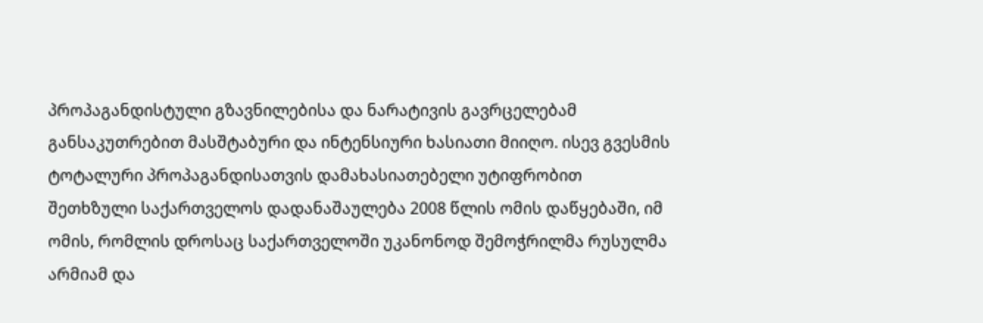პროპაგანდისტული გზავნილებისა და ნარატივის გავრცელებამ განსაკუთრებით მასშტაბური და ინტენსიური ხასიათი მიიღო. ისევ გვესმის ტოტალური პროპაგანდისათვის დამახასიათებელი უტიფრობით შეთხზული საქართველოს დადანაშაულება 2008 წლის ომის დაწყებაში, იმ ომის, რომლის დროსაც საქართველოში უკანონოდ შემოჭრილმა რუსულმა არმიამ და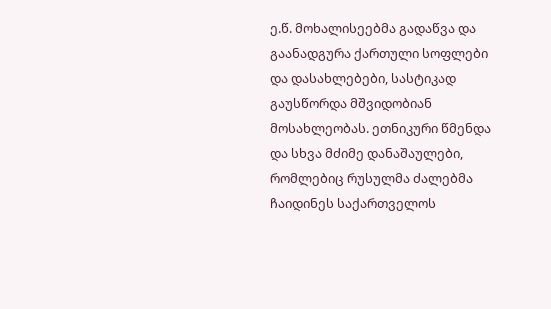ე.წ. მოხალისეებმა გადაწვა და გაანადგურა ქართული სოფლები და დასახლებები, სასტიკად გაუსწორდა მშვიდობიან მოსახლეობას. ეთნიკური წმენდა და სხვა მძიმე დანაშაულები, რომლებიც რუსულმა ძალებმა ჩაიდინეს საქართველოს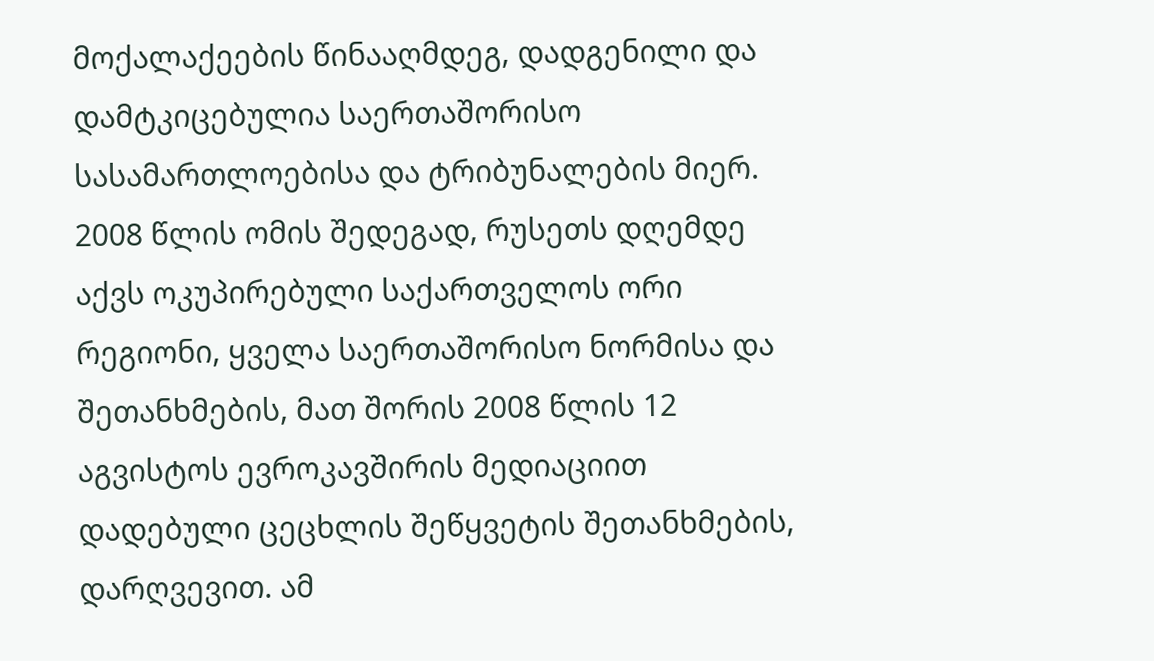მოქალაქეების წინააღმდეგ, დადგენილი და დამტკიცებულია საერთაშორისო სასამართლოებისა და ტრიბუნალების მიერ. 2008 წლის ომის შედეგად, რუსეთს დღემდე აქვს ოკუპირებული საქართველოს ორი რეგიონი, ყველა საერთაშორისო ნორმისა და შეთანხმების, მათ შორის 2008 წლის 12 აგვისტოს ევროკავშირის მედიაციით დადებული ცეცხლის შეწყვეტის შეთანხმების, დარღვევით. ამ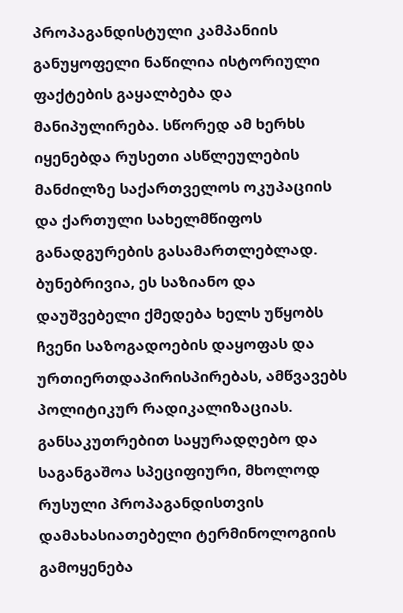პროპაგანდისტული კამპანიის განუყოფელი ნაწილია ისტორიული ფაქტების გაყალბება და მანიპულირება. სწორედ ამ ხერხს იყენებდა რუსეთი ასწლეულების მანძილზე საქართველოს ოკუპაციის და ქართული სახელმწიფოს განადგურების გასამართლებლად. ბუნებრივია, ეს საზიანო და დაუშვებელი ქმედება ხელს უწყობს ჩვენი საზოგადოების დაყოფას და ურთიერთდაპირისპირებას, ამწვავებს პოლიტიკურ რადიკალიზაციას. განსაკუთრებით საყურადღებო და საგანგაშოა სპეციფიური, მხოლოდ რუსული პროპაგანდისთვის დამახასიათებელი ტერმინოლოგიის გამოყენება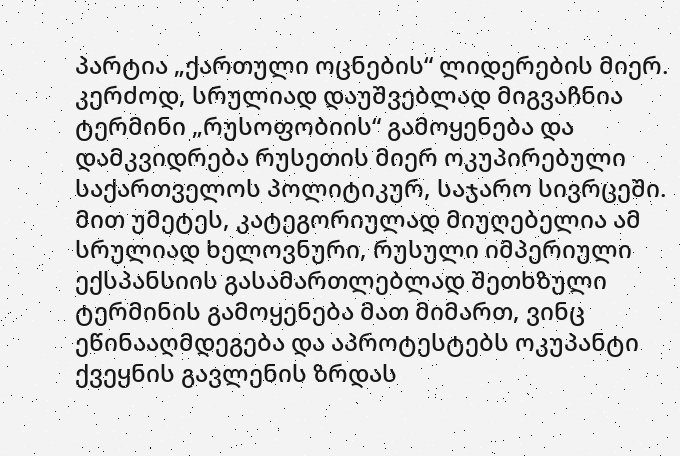პარტია „ქართული ოცნების“ ლიდერების მიერ. კერძოდ, სრულიად დაუშვებლად მიგვაჩნია ტერმინი „რუსოფობიის“ გამოყენება და დამკვიდრება რუსეთის მიერ ოკუპირებული საქართველოს პოლიტიკურ, საჯარო სივრცეში. მით უმეტეს, კატეგორიულად მიუღებელია ამ სრულიად ხელოვნური, რუსული იმპერიული ექსპანსიის გასამართლებლად შეთხზული ტერმინის გამოყენება მათ მიმართ, ვინც ეწინააღმდეგება და აპროტესტებს ოკუპანტი ქვეყნის გავლენის ზრდას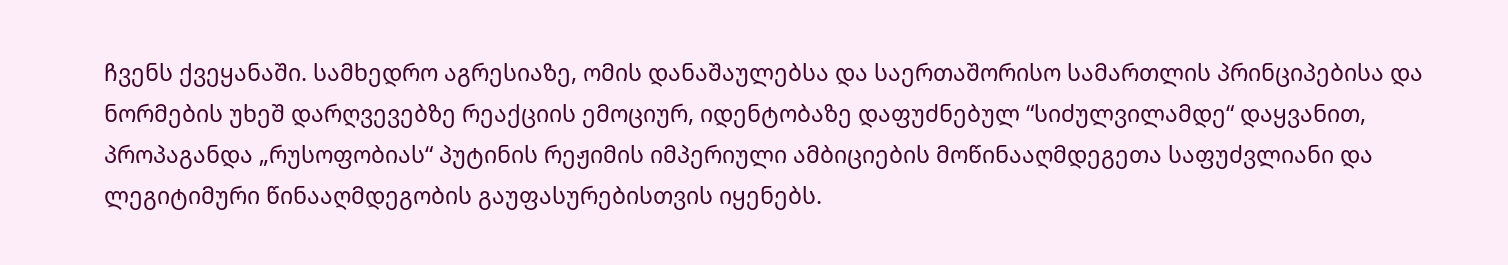ჩვენს ქვეყანაში. სამხედრო აგრესიაზე, ომის დანაშაულებსა და საერთაშორისო სამართლის პრინციპებისა და ნორმების უხეშ დარღვევებზე რეაქციის ემოციურ, იდენტობაზე დაფუძნებულ “სიძულვილამდე“ დაყვანით, პროპაგანდა „რუსოფობიას“ პუტინის რეჟიმის იმპერიული ამბიციების მოწინააღმდეგეთა საფუძვლიანი და ლეგიტიმური წინააღმდეგობის გაუფასურებისთვის იყენებს.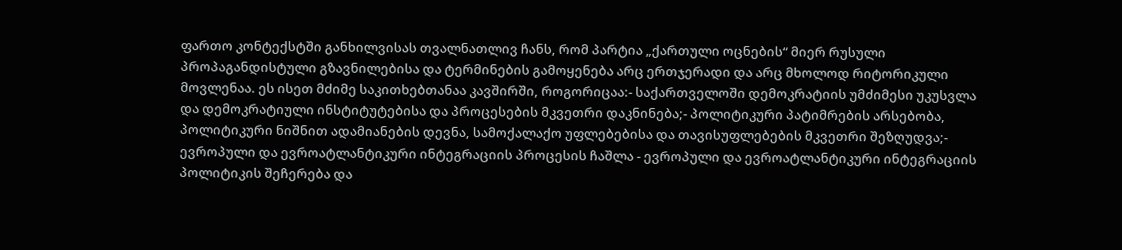ფართო კონტექსტში განხილვისას თვალნათლივ ჩანს, რომ პარტია „ქართული ოცნების“ მიერ რუსული პროპაგანდისტული გზავნილებისა და ტერმინების გამოყენება არც ერთჯერადი და არც მხოლოდ რიტორიკული მოვლენაა. ეს ისეთ მძიმე საკითხებთანაა კავშირში, როგორიცაა:- საქართველოში დემოკრატიის უმძიმესი უკუსვლა და დემოკრატიული ინსტიტუტებისა და პროცესების მკვეთრი დაკნინება;- პოლიტიკური პატიმრების არსებობა, პოლიტიკური ნიშნით ადამიანების დევნა, სამოქალაქო უფლებებისა და თავისუფლებების მკვეთრი შეზღუდვა;- ევროპული და ევროატლანტიკური ინტეგრაციის პროცესის ჩაშლა - ევროპული და ევროატლანტიკური ინტეგრაციის პოლიტიკის შეჩერება და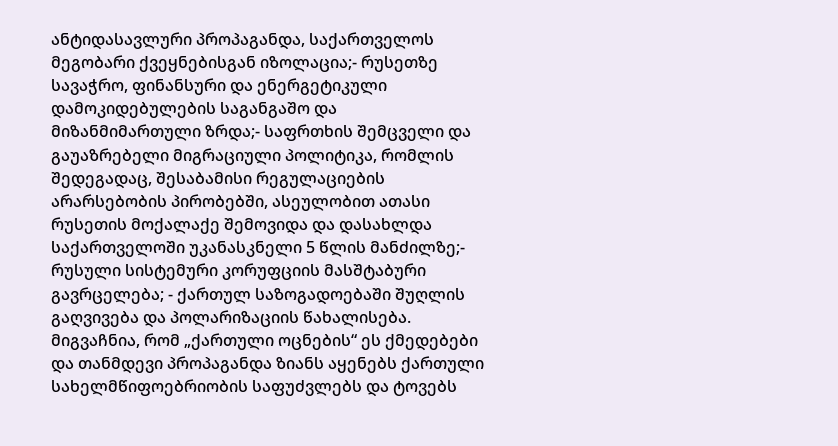ანტიდასავლური პროპაგანდა, საქართველოს მეგობარი ქვეყნებისგან იზოლაცია;- რუსეთზე სავაჭრო, ფინანსური და ენერგეტიკული დამოკიდებულების საგანგაშო და მიზანმიმართული ზრდა;- საფრთხის შემცველი და გაუაზრებელი მიგრაციული პოლიტიკა, რომლის შედეგადაც, შესაბამისი რეგულაციების არარსებობის პირობებში, ასეულობით ათასი რუსეთის მოქალაქე შემოვიდა და დასახლდა საქართველოში უკანასკნელი 5 წლის მანძილზე;- რუსული სისტემური კორუფციის მასშტაბური გავრცელება; - ქართულ საზოგადოებაში შუღლის გაღვივება და პოლარიზაციის წახალისება. მიგვაჩნია, რომ „ქართული ოცნების“ ეს ქმედებები და თანმდევი პროპაგანდა ზიანს აყენებს ქართული სახელმწიფოებრიობის საფუძვლებს და ტოვებს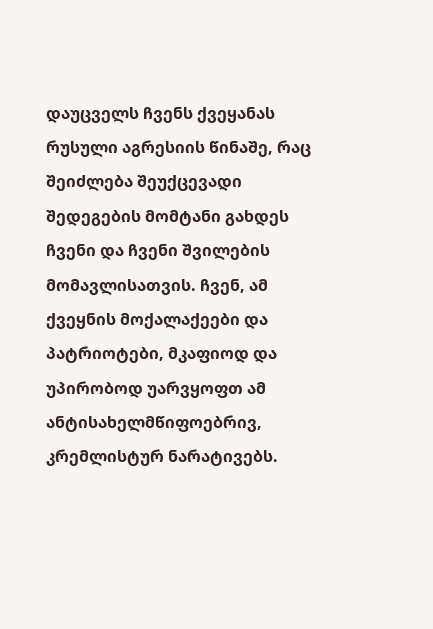დაუცველს ჩვენს ქვეყანას რუსული აგრესიის წინაშე, რაც შეიძლება შეუქცევადი შედეგების მომტანი გახდეს ჩვენი და ჩვენი შვილების მომავლისათვის. ჩვენ, ამ ქვეყნის მოქალაქეები და პატრიოტები, მკაფიოდ და უპირობოდ უარვყოფთ ამ ანტისახელმწიფოებრივ, კრემლისტურ ნარატივებს.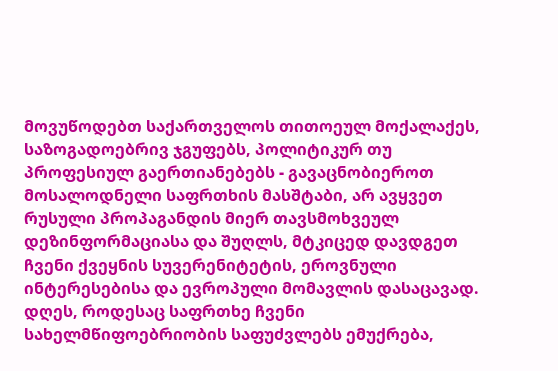მოვუწოდებთ საქართველოს თითოეულ მოქალაქეს, საზოგადოებრივ ჯგუფებს, პოლიტიკურ თუ პროფესიულ გაერთიანებებს - გავაცნობიეროთ მოსალოდნელი საფრთხის მასშტაბი, არ ავყვეთ რუსული პროპაგანდის მიერ თავსმოხვეულ დეზინფორმაციასა და შუღლს, მტკიცედ დავდგეთ ჩვენი ქვეყნის სუვერენიტეტის, ეროვნული ინტერესებისა და ევროპული მომავლის დასაცავად. დღეს, როდესაც საფრთხე ჩვენი სახელმწიფოებრიობის საფუძვლებს ემუქრება,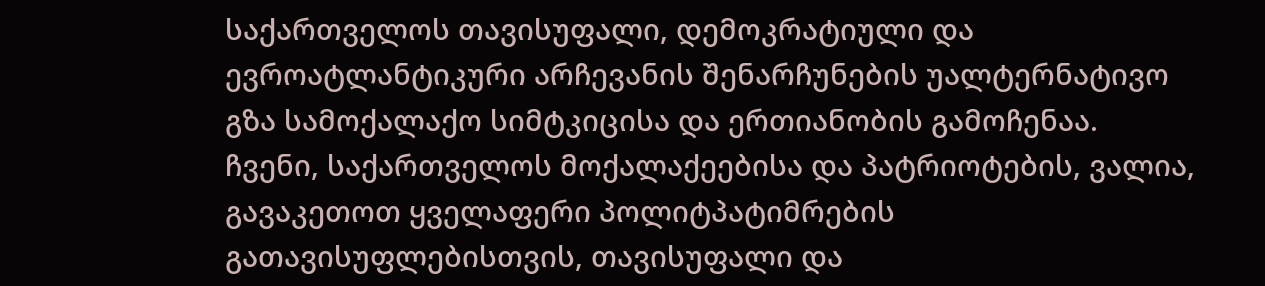საქართველოს თავისუფალი, დემოკრატიული და ევროატლანტიკური არჩევანის შენარჩუნების უალტერნატივო გზა სამოქალაქო სიმტკიცისა და ერთიანობის გამოჩენაა. ჩვენი, საქართველოს მოქალაქეებისა და პატრიოტების, ვალია, გავაკეთოთ ყველაფერი პოლიტპატიმრების გათავისუფლებისთვის, თავისუფალი და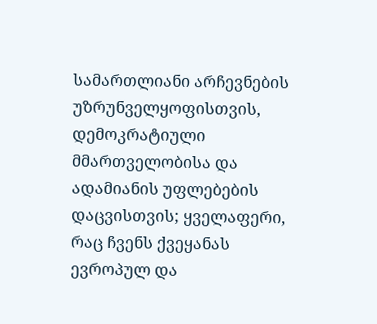სამართლიანი არჩევნების უზრუნველყოფისთვის, დემოკრატიული მმართველობისა და ადამიანის უფლებების დაცვისთვის; ყველაფერი, რაც ჩვენს ქვეყანას ევროპულ და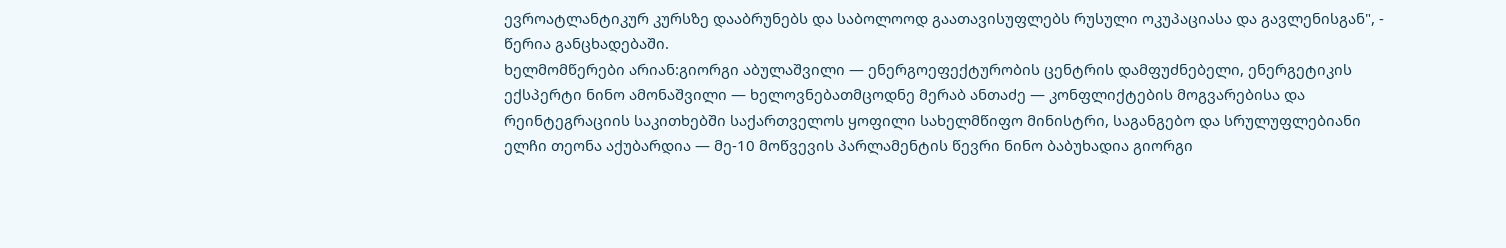ევროატლანტიკურ კურსზე დააბრუნებს და საბოლოოდ გაათავისუფლებს რუსული ოკუპაციასა და გავლენისგან", - წერია განცხადებაში.
ხელმომწერები არიან:გიორგი აბულაშვილი — ენერგოეფექტურობის ცენტრის დამფუძნებელი, ენერგეტიკის ექსპერტი ნინო ამონაშვილი — ხელოვნებათმცოდნე მერაბ ანთაძე — კონფლიქტების მოგვარებისა და რეინტეგრაციის საკითხებში საქართველოს ყოფილი სახელმწიფო მინისტრი, საგანგებო და სრულუფლებიანი ელჩი თეონა აქუბარდია — მე-10 მოწვევის პარლამენტის წევრი ნინო ბაბუხადია გიორგი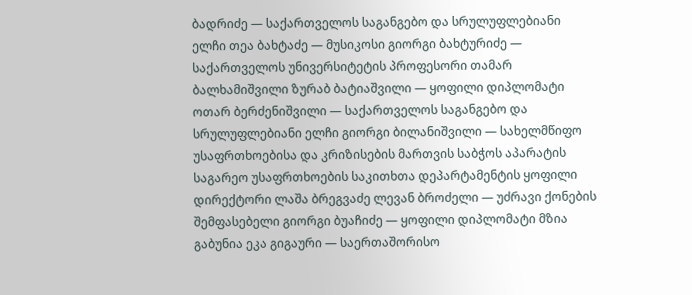ბადრიძე — საქართველოს საგანგებო და სრულუფლებიანი ელჩი თეა ბახტაძე — მუსიკოსი გიორგი ბახტურიძე — საქართველოს უნივერსიტეტის პროფესორი თამარ ბალხამიშვილი ზურაბ ბატიაშვილი — ყოფილი დიპლომატი ოთარ ბერძენიშვილი — საქართველოს საგანგებო და სრულუფლებიანი ელჩი გიორგი ბილანიშვილი — სახელმწიფო უსაფრთხოებისა და კრიზისების მართვის საბჭოს აპარატის საგარეო უსაფრთხოების საკითხთა დეპარტამენტის ყოფილი დირექტორი ლაშა ბრეგვაძე ლევან ბროძელი — უძრავი ქონების შემფასებელი გიორგი ბუაჩიძე — ყოფილი დიპლომატი მზია გაბუნია ეკა გიგაური — საერთაშორისო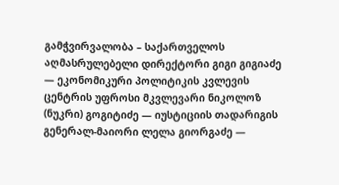გამჭვირვალობა – საქართველოს აღმასრულებელი დირექტორი გიგი გიგიაძე — ეკონომიკური პოლიტიკის კვლევის ცენტრის უფროსი მკვლევარი ნიკოლოზ (ნუკრი) გოგიტიძე — იუსტიციის თადარიგის გენერალ-მაიორი ლელა გიორგაძე —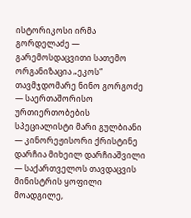ისტორიკოსი ირმა გორდელაძე — გარემოსდაცვითი სათემო ორგანიზაცია „ეკოს“ თავმჯდომარე ნინო გორგოძე — საერთაშორისო ურთიერთობების სპეციალისტი მარი გულბიანი — კინორეჟისორი ქრისტინე დარჩია მიხეილ დარჩიაშვილი — საქართველოს თავდაცვის მინისტრის ყოფილი მოადგილე,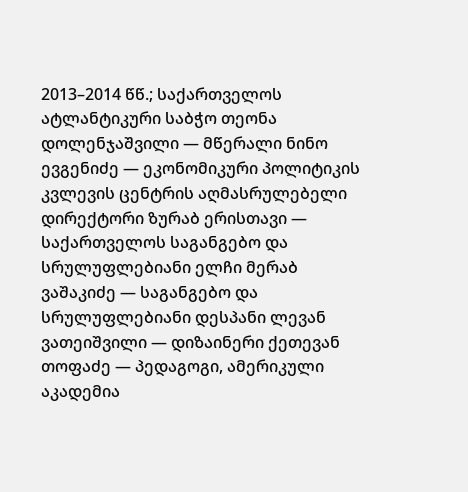2013–2014 წწ.; საქართველოს ატლანტიკური საბჭო თეონა დოლენჯაშვილი — მწერალი ნინო ევგენიძე — ეკონომიკური პოლიტიკის კვლევის ცენტრის აღმასრულებელი დირექტორი ზურაბ ერისთავი — საქართველოს საგანგებო და სრულუფლებიანი ელჩი მერაბ ვაშაკიძე — საგანგებო და სრულუფლებიანი დესპანი ლევან ვათეიშვილი — დიზაინერი ქეთევან თოფაძე — პედაგოგი, ამერიკული აკადემია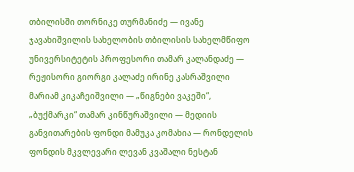თბილისში თორნიკე თურმანიძე — ივანე ჯავახიშვილის სახელობის თბილისის სახელმწიფო უნივერსიტეტის პროფესორი თამარ კალანდაძე — რეჟისორი გიორგი კალაძე ირინე კასრაშვილი მარიამ კიკაჩეიშვილი — „წიგნები ვაკეში“, „ბუქმარკი“ თამარ კინწურაშვილი — მედიის განვითარების ფონდი მამუკა კომახია — რონდელის ფონდის მკვლევარი ლევან კვაშალი ნესტან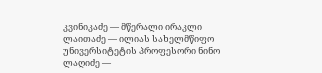კვინიკაძე — მწერალი ირაკლი ლაითაძე — ილიას სახელმწიფო უნივერსიტეტის პროფესორი ნინო ლაღიძე —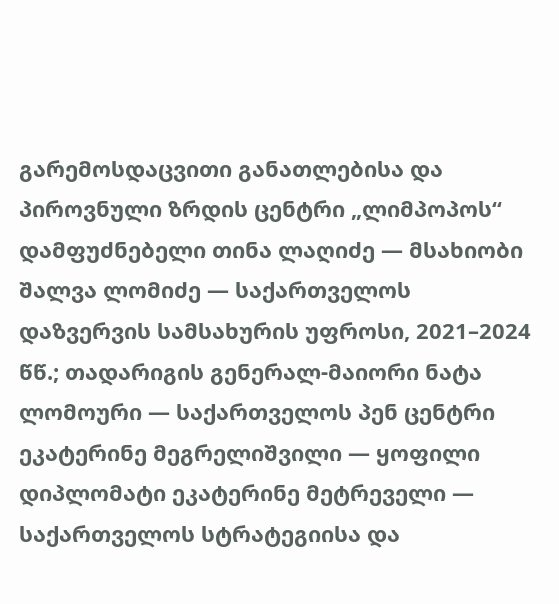გარემოსდაცვითი განათლებისა და პიროვნული ზრდის ცენტრი „ლიმპოპოს“ დამფუძნებელი თინა ლაღიძე — მსახიობი შალვა ლომიძე — საქართველოს დაზვერვის სამსახურის უფროსი, 2021–2024 წწ.; თადარიგის გენერალ-მაიორი ნატა ლომოური — საქართველოს პენ ცენტრი ეკატერინე მეგრელიშვილი — ყოფილი დიპლომატი ეკატერინე მეტრეველი — საქართველოს სტრატეგიისა და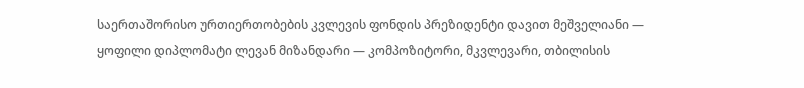საერთაშორისო ურთიერთობების კვლევის ფონდის პრეზიდენტი დავით მეშველიანი — ყოფილი დიპლომატი ლევან მიზანდარი — კომპოზიტორი, მკვლევარი, თბილისის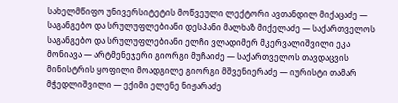სახელმწიფო უნივერსიტეტის მოწვეული ლექტორი ავთანდილ მიქაცაძე — საგანგებო და სრულუფლებიანი დესპანი მალხაზ მიქელაძე — საქართველოს საგანგებო და სრულუფლებიანი ელჩი ვლადიმერ მკერვალიშვილი ეკა მონიავა — არტმენეჯერი გიორგი მუჩაიძე — საქართველოს თავდაცვის მინისტრის ყოფილი მოადგილე გიორგი მშვენიერაძე — იურისტი თამარ მჭედლიშვილი — ექიმი ელენე ნიჟარაძე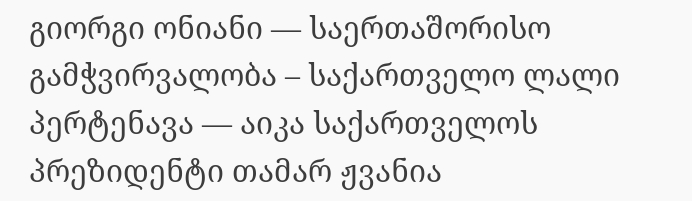გიორგი ონიანი — საერთაშორისო გამჭვირვალობა – საქართველო ლალი პერტენავა — აიკა საქართველოს პრეზიდენტი თამარ ჟვანია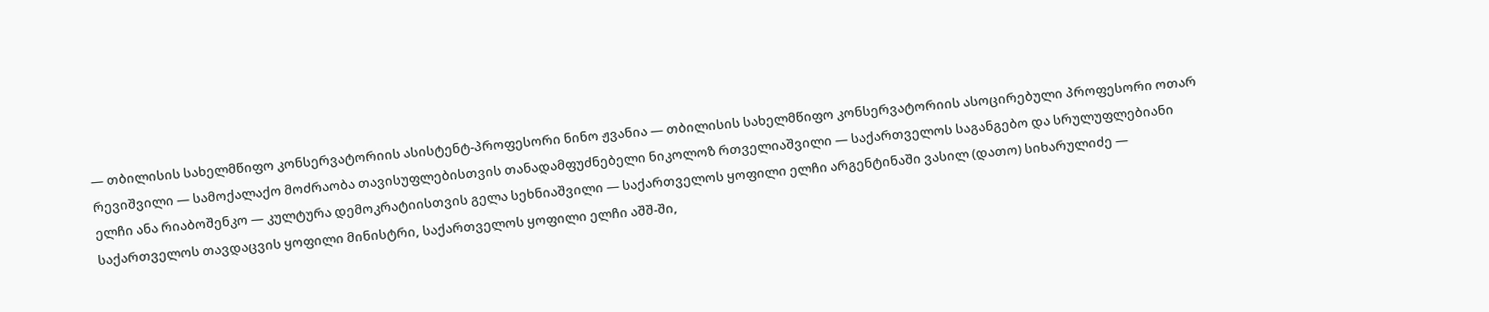— თბილისის სახელმწიფო კონსერვატორიის ასისტენტ-პროფესორი ნინო ჟვანია — თბილისის სახელმწიფო კონსერვატორიის ასოცირებული პროფესორი ოთარ რევიშვილი — სამოქალაქო მოძრაობა თავისუფლებისთვის თანადამფუძნებელი ნიკოლოზ რთველიაშვილი — საქართველოს საგანგებო და სრულუფლებიანი ელჩი ანა რიაბოშენკო — კულტურა დემოკრატიისთვის გელა სეხნიაშვილი — საქართველოს ყოფილი ელჩი არგენტინაში ვასილ (დათო) სიხარულიძე — საქართველოს თავდაცვის ყოფილი მინისტრი, საქართველოს ყოფილი ელჩი აშშ-ში,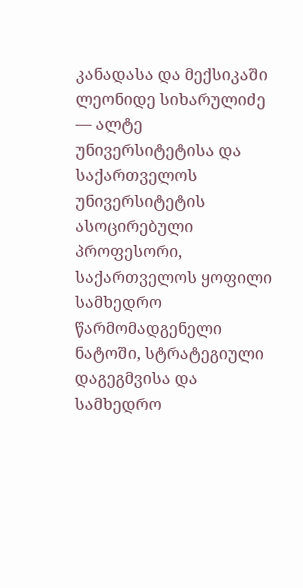კანადასა და მექსიკაში ლეონიდე სიხარულიძე — ალტე უნივერსიტეტისა და საქართველოს უნივერსიტეტის ასოცირებული პროფესორი, საქართველოს ყოფილი სამხედრო წარმომადგენელი ნატოში, სტრატეგიული დაგეგმვისა და სამხედრო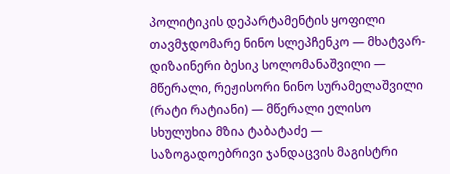პოლიტიკის დეპარტამენტის ყოფილი თავმჯდომარე ნინო სლეპჩენკო — მხატვარ-დიზაინერი ბესიკ სოლომანაშვილი — მწერალი, რეჟისორი ნინო სურამელაშვილი (რატი რატიანი) — მწერალი ელისო სხულუხია მზია ტაბატაძე — საზოგადოებრივი ჯანდაცვის მაგისტრი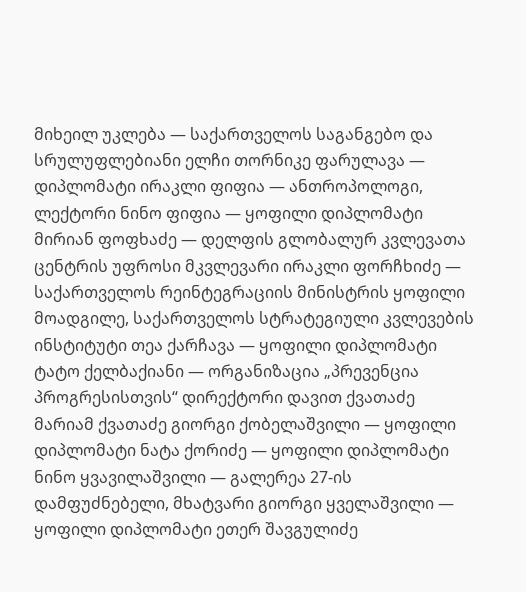მიხეილ უკლება — საქართველოს საგანგებო და სრულუფლებიანი ელჩი თორნიკე ფარულავა — დიპლომატი ირაკლი ფიფია — ანთროპოლოგი, ლექტორი ნინო ფიფია — ყოფილი დიპლომატი მირიან ფოფხაძე — დელფის გლობალურ კვლევათა ცენტრის უფროსი მკვლევარი ირაკლი ფორჩხიძე — საქართველოს რეინტეგრაციის მინისტრის ყოფილი მოადგილე, საქართველოს სტრატეგიული კვლევების ინსტიტუტი თეა ქარჩავა — ყოფილი დიპლომატი ტატო ქელბაქიანი — ორგანიზაცია „პრევენცია პროგრესისთვის“ დირექტორი დავით ქვათაძე მარიამ ქვათაძე გიორგი ქობელაშვილი — ყოფილი დიპლომატი ნატა ქორიძე — ყოფილი დიპლომატი ნინო ყვავილაშვილი — გალერეა 27-ის დამფუძნებელი, მხატვარი გიორგი ყველაშვილი — ყოფილი დიპლომატი ეთერ შავგულიძე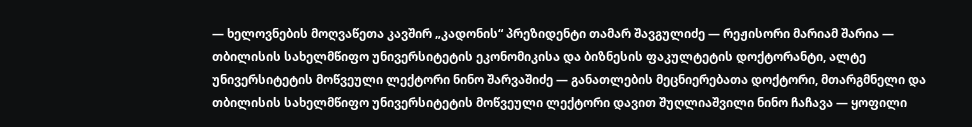— ხელოვნების მოღვაწეთა კავშირ „კადონის“ პრეზიდენტი თამარ შავგულიძე — რეჟისორი მარიამ შარია — თბილისის სახელმწიფო უნივერსიტეტის ეკონომიკისა და ბიზნესის ფაკულტეტის დოქტორანტი, ალტე უნივერსიტეტის მოწვეული ლექტორი ნინო შარვაშიძე — განათლების მეცნიერებათა დოქტორი, მთარგმნელი და თბილისის სახელმწიფო უნივერსიტეტის მოწვეული ლექტორი დავით შუღლიაშვილი ნინო ჩაჩავა — ყოფილი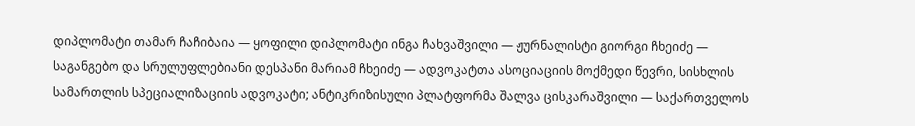დიპლომატი თამარ ჩაჩიბაია — ყოფილი დიპლომატი ინგა ჩახვაშვილი — ჟურნალისტი გიორგი ჩხეიძე — საგანგებო და სრულუფლებიანი დესპანი მარიამ ჩხეიძე — ადვოკატთა ასოციაციის მოქმედი წევრი, სისხლის სამართლის სპეციალიზაციის ადვოკატი; ანტიკრიზისული პლატფორმა შალვა ცისკარაშვილი — საქართველოს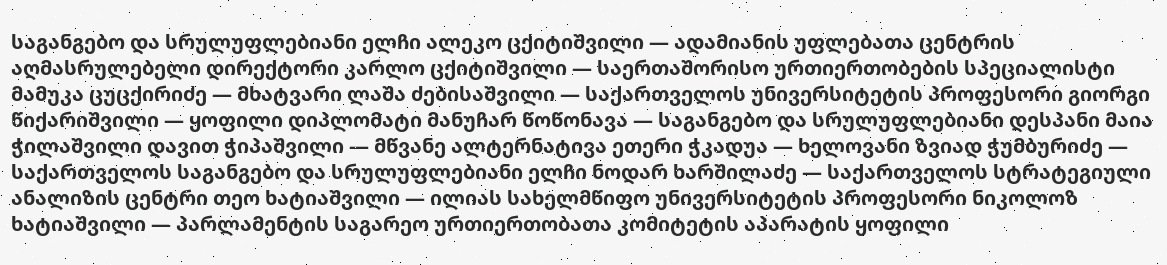საგანგებო და სრულუფლებიანი ელჩი ალეკო ცქიტიშვილი — ადამიანის უფლებათა ცენტრის აღმასრულებელი დირექტორი კარლო ცქიტიშვილი — საერთაშორისო ურთიერთობების სპეციალისტი მამუკა ცუცქირიძე — მხატვარი ლაშა ძებისაშვილი — საქართველოს უნივერსიტეტის პროფესორი გიორგი წიქარიშვილი — ყოფილი დიპლომატი მანუჩარ წოწონავა — საგანგებო და სრულუფლებიანი დესპანი მაია ჭილაშვილი დავით ჭიპაშვილი — მწვანე ალტერნატივა ეთერი ჭკადუა — ხელოვანი ზვიად ჭუმბურიძე — საქართველოს საგანგებო და სრულუფლებიანი ელჩი ნოდარ ხარშილაძე — საქართველოს სტრატეგიული ანალიზის ცენტრი თეო ხატიაშვილი — ილიას სახელმწიფო უნივერსიტეტის პროფესორი ნიკოლოზ ხატიაშვილი — პარლამენტის საგარეო ურთიერთობათა კომიტეტის აპარატის ყოფილი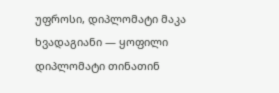უფროსი, დიპლომატი მაკა ხვადაგიანი — ყოფილი დიპლომატი თინათინ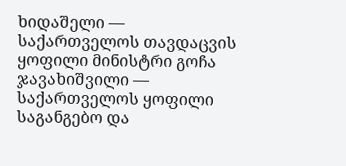ხიდაშელი — საქართველოს თავდაცვის ყოფილი მინისტრი გოჩა ჯავახიშვილი — საქართველოს ყოფილი საგანგებო და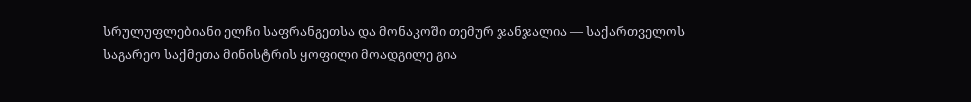სრულუფლებიანი ელჩი საფრანგეთსა და მონაკოში თემურ ჯანჯალია — საქართველოს საგარეო საქმეთა მინისტრის ყოფილი მოადგილე გია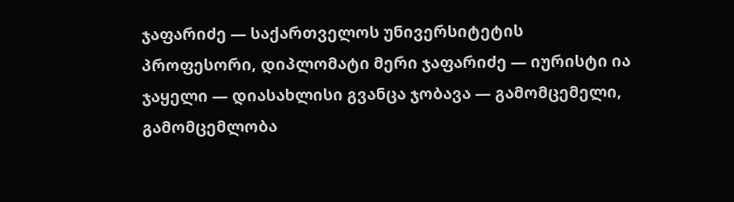ჯაფარიძე — საქართველოს უნივერსიტეტის პროფესორი, დიპლომატი მერი ჯაფარიძე — იურისტი ია ჯაყელი — დიასახლისი გვანცა ჯობავა — გამომცემელი, გამომცემლობა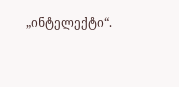„ინტელექტი“.